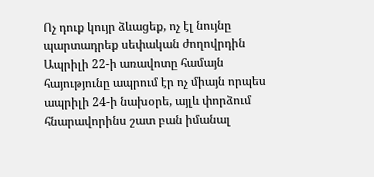Ոչ դուք կույր ձևացեք, ոչ էլ նույնը պարտադրեք սեփական ժողովրդին
Ապրիլի 22-ի առավոտը համայն հայությունը ապրում էր ոչ միայն որպես ապրիլի 24-ի նախօրե, այլև փորձում հնարավորինս շատ բան իմանալ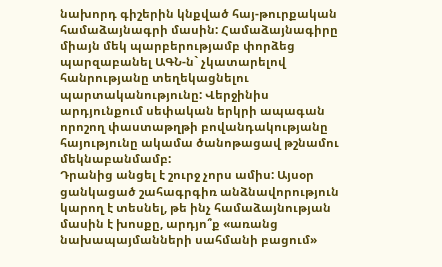նախորդ գիշերին կնքված հայ-թուրքական համաձայնագրի մասին: Համաձայնագիրը միայն մեկ պարբերությամբ փորձեց պարզաբանել ԱԳՆ-ն` չկատարելով հանրությանը տեղեկացնելու պարտականությունը: Վերջինիս արդյունքում սեփական երկրի ապագան որոշող փաստաթղթի բովանդակությանը հայությունը ակամա ծանոթացավ թշնամու մեկնաբանմամբ:
Դրանից անցել է շուրջ չորս ամիս: Այսօր ցանկացած շահագրգիռ անձնավորություն կարող է տեսնել, թե ինչ համաձայնության մասին է խոսքը, արդյո՞ք «առանց նախապայմանների սահմանի բացում»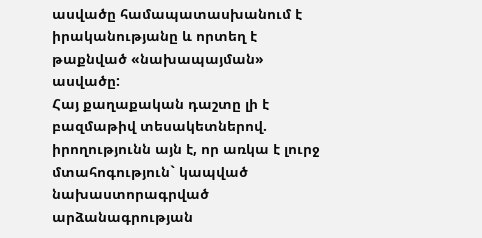ասվածը համապատասխանում է իրականությանը և որտեղ է թաքնված «նախապայման» ասվածը:
Հայ քաղաքական դաշտը լի է բազմաթիվ տեսակետներով. իրողությունն այն է, որ առկա է լուրջ մտահոգություն` կապված նախաստորագրված արձանագրության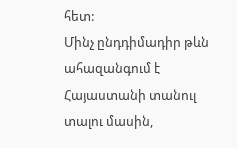հետ:
Մինչ ընդդիմադիր թևն ահազանգում է Հայաստանի տանուլ տալու մասին,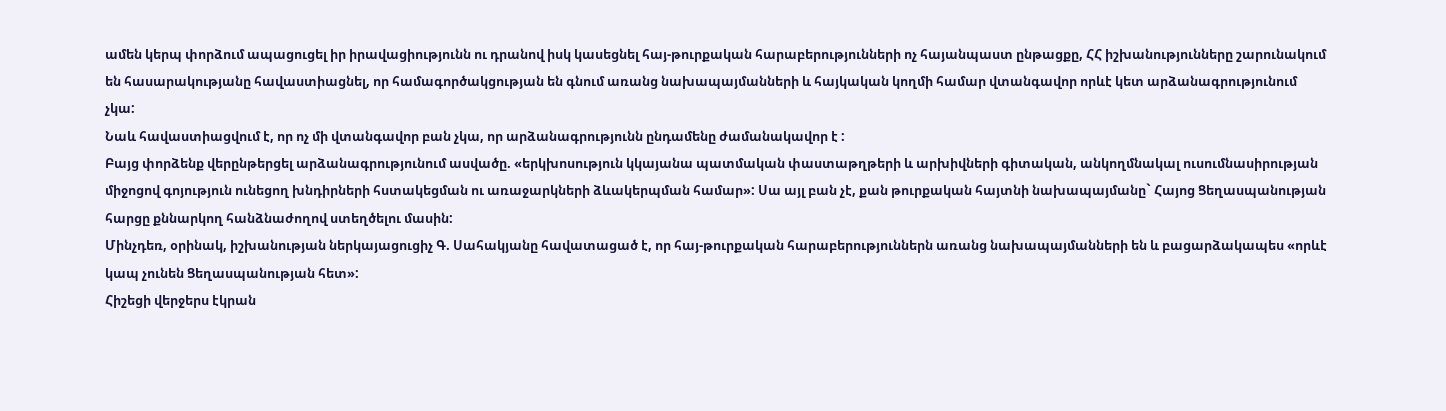ամեն կերպ փորձում ապացուցել իր իրավացիությունն ու դրանով իսկ կասեցնել հայ-թուրքական հարաբերությունների ոչ հայանպաստ ընթացքը, ՀՀ իշխանությունները շարունակում են հասարակությանը հավաստիացնել, որ համագործակցության են գնում առանց նախապայմանների և հայկական կողմի համար վտանգավոր որևէ կետ արձանագրությունում չկա:
Նաև հավաստիացվում է, որ ոչ մի վտանգավոր բան չկա, որ արձանագրությունն ընդամենը ժամանակավոր է :
Բայց փորձենք վերընթերցել արձանագրությունում ասվածը. «երկխոսություն կկայանա պատմական փաստաթղթերի և արխիվների գիտական, անկողմնակալ ուսումնասիրության միջոցով գոյություն ունեցող խնդիրների հստակեցման ու առաջարկների ձևակերպման համար»: Սա այլ բան չէ, քան թուրքական հայտնի նախապայմանը` Հայոց Ցեղասպանության հարցը քննարկող հանձնաժողով ստեղծելու մասին:
Մինչդեռ, օրինակ, իշխանության ներկայացուցիչ Գ. Սահակյանը հավատացած է, որ հայ-թուրքական հարաբերություններն առանց նախապայմանների են և բացարձակապես «որևէ կապ չունեն Ցեղասպանության հետ»:
Հիշեցի վերջերս էկրան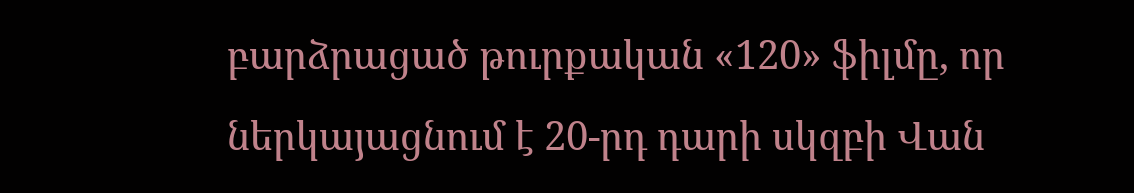բարձրացած թուրքական «120» ֆիլմը, որ ներկայացնում է 20-րդ դարի սկզբի Վան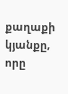քաղաքի կյանքը, որը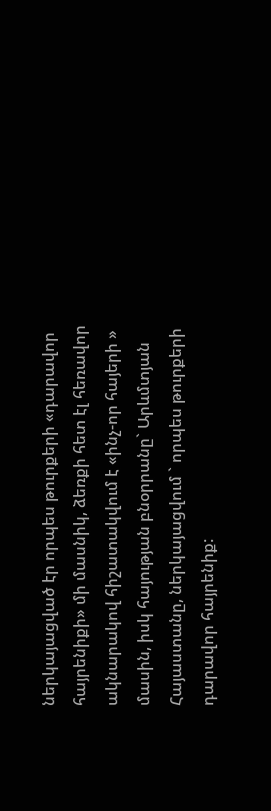ներկայացված էր որպես թուրքերի «դարավոր հայրենիքի» մի մասնիկ, ձեռքի հետ էլ հեռավոր ակնարակով հիշատակվում է «ինչ-որ հայերի » մասին, իսկ հայության բնօրրանը` Արևմտյան Հայաստանը, ներկայացվում ` որպես թուրքերի դարավոր հայրենիք: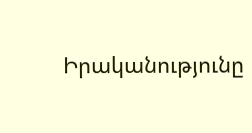Իրականությունը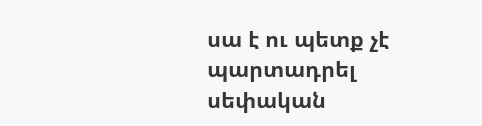սա է ու պետք չէ պարտադրել սեփական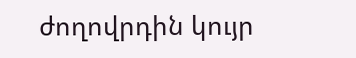ժողովրդին կույր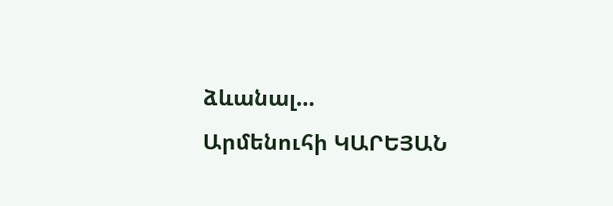ձևանալ…
Արմենուհի ԿԱՐԵՅԱՆ